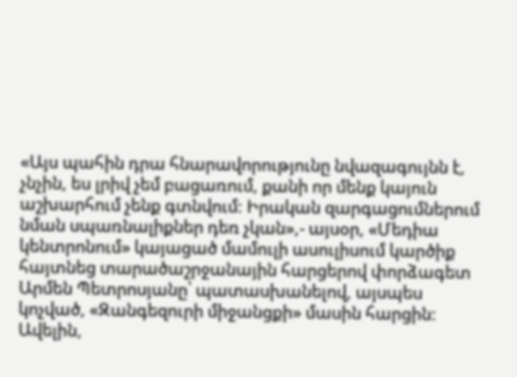«Այս պահին դրա հնարավորությունը նվազագույնն է, չնչին, ես լրիվ չեմ բացառում, քանի որ մենք կայուն աշխարհում չենք գտնվում: Իրական զարգացումներում նման սպառնալիքներ դեռ չկան»,- այսօր, «Մեդիա կենտրոնում» կայացած մամուլի ասուլիսում կարծիք հայտնեց տարածաշրջանային հարցերով փորձագետ Արմեն Պետրոսյանը՝ պատասխանելով, այսպես կոչված, «Զանգեզուրի միջանցքի» մասին հարցին:
Ավելին,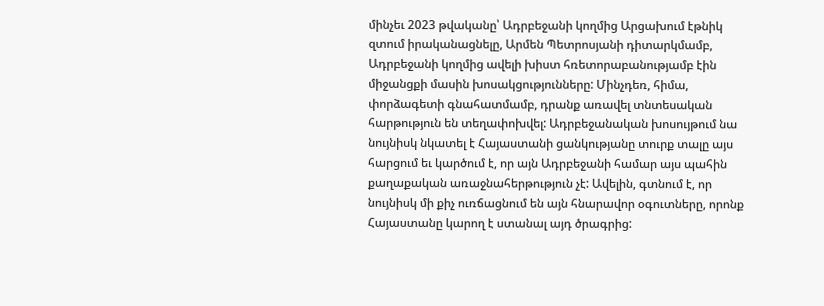մինչեւ 2023 թվականը՝ Ադրբեջանի կողմից Արցախում էթնիկ զտում իրականացնելը, Արմեն Պետրոսյանի դիտարկմամբ, Ադրբեջանի կողմից ավելի խիստ հռետորաբանությամբ էին միջանցքի մասին խոսակցությունները: Մինչդեռ, հիմա, փորձագետի գնահատմամբ, դրանք առավել տնտեսական հարթություն են տեղափոխվել: Ադրբեջանական խոսույթում նա նույնիսկ նկատել է Հայաստանի ցանկությանը տուրք տալը այս հարցում եւ կարծում է, որ այն Ադրբեջանի համար այս պահին քաղաքական առաջնահերթություն չէ: Ավելին, գտնում է, որ նույնիսկ մի քիչ ուռճացնում են այն հնարավոր օգուտները, որոնք Հայաստանը կարող է ստանալ այդ ծրագրից: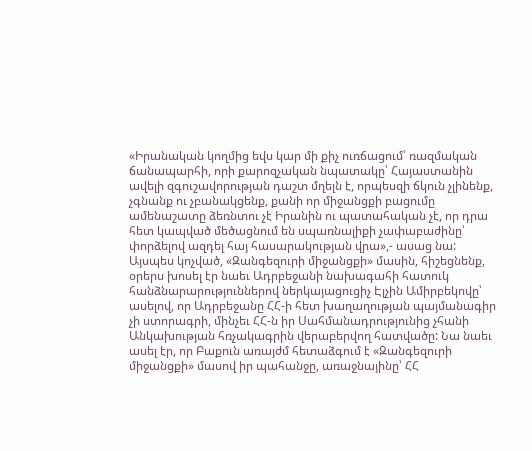«Իրանական կողմից եվս կար մի քիչ ուռճացում՝ ռազմական ճանապարհի, որի քարոզչական նպատակը՝ Հայաստանին ավելի զգուշավորության դաշտ մղելն է, որպեսզի ճկուն չլինենք, չգնանք ու չբանակցենք, քանի որ միջանցքի բացումը ամենաշատը ձեռնտու չէ Իրանին ու պատահական չէ, որ դրա հետ կապված մեծացնում են սպառնալիքի չափաբաժինը՝ փորձելով ազդել հայ հասարակության վրա»,- ասաց նա:
Այսպես կոչված, «Զանգեզուրի միջանցքի» մասին, հիշեցնենք, օրերս խոսել էր նաեւ Ադրբեջանի նախագահի հատուկ հանձնարարություններով ներկայացուցիչ Էլչին Ամիրբեկովը՝ ասելով, որ Ադրբեջանը ՀՀ-ի հետ խաղաղության պայմանագիր չի ստորագրի, մինչեւ ՀՀ-ն իր Սահմանադրությունից չհանի Անկախության հռչակագրին վերաբերվող հատվածը: Նա նաեւ ասել էր, որ Բաքուն առայժմ հետաձգում է «Զանգեզուրի միջանցքի» մասով իր պահանջը, առաջնայինը՝ ՀՀ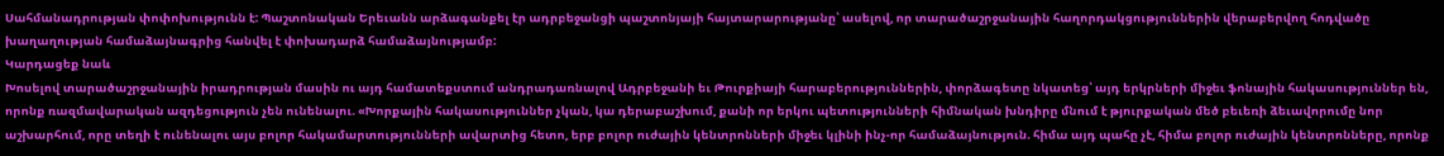Սահմանադրության փոփոխությունն է: Պաշտոնական Երեւանն արձագանքել էր ադրբեջանցի պաշտոնյայի հայտարարությանը՝ ասելով, որ տարածաշրջանային հաղորդակցություններին վերաբերվող հոդվածը խաղաղության համաձայնագրից հանվել է փոխադարձ համաձայնությամբ:
Կարդացեք նաև
Խոսելով տարածաշրջանային իրադրության մասին ու այդ համատեքստում անդրադառնալով Ադրբեջանի եւ Թուրքիայի հարաբերություններին, փորձագետը նկատեց՝ այդ երկրների միջեւ ֆոնային հակասություններ են, որոնք ռազմավարական ազդեցություն չեն ունենալու. «Խորքային հակասություններ չկան, կա դերաբաշխում, քանի որ երկու պետությունների հիմնական խնդիրը մնում է թյուրքական մեծ բեւեռի ձեւավորումը նոր աշխարհում, որը տեղի է ունենալու այս բոլոր հակամարտությունների ավարտից հետո, երբ բոլոր ուժային կենտրոնների միջեւ կլինի ինչ-որ համաձայնություն. հիմա այդ պահը չէ, հիմա բոլոր ուժային կենտրոնները, որոնք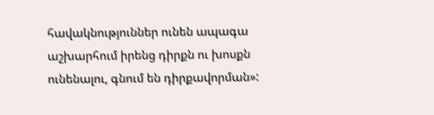հավակնություններ ունեն ապագա աշխարհում իրենց դիրքն ու խոսքն ունենալու, գնում են դիրքավորման»: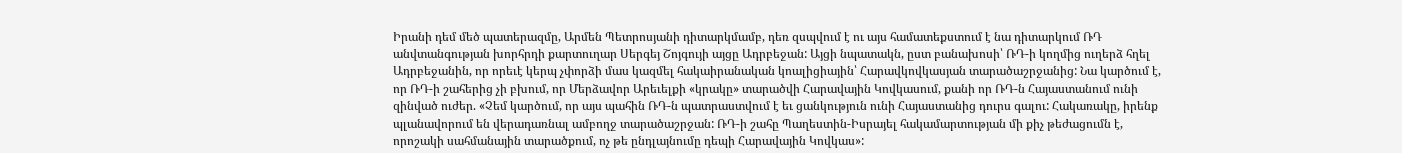Իրանի դեմ մեծ պատերազմը, Արմեն Պետրոսյանի դիտարկմամբ, դեռ զսպվում է ու այս համատեքստում է նա դիտարկում ՌԴ անվտանգության խորհրդի քարտուղար Սերգեյ Շոյգույի այցը Ադրբեջան: Այցի նպատակն, ըստ բանախոսի՝ ՌԴ-ի կողմից ուղերձ հղել Ադրբեջանին, որ որեւէ կերպ չփորձի մաս կազմել հակաիրանական կոալիցիային՝ Հարավկովկասյան տարածաշրջանից: Նա կարծում է, որ ՌԴ-ի շահերից չի բխում, որ Մերձավոր Արեւելքի «կրակը» տարածվի Հարավային Կովկասում, քանի որ ՌԴ-ն Հայաստանում ունի զինված ուժեր. «Չեմ կարծում, որ այս պահին ՌԴ-ն պատրաստվում է եւ ցանկություն ունի Հայաստանից դուրս գալու: Հակառակը, իրենք պլանավորում են վերադառնալ ամբողջ տարածաշրջան: ՌԴ-ի շահը Պաղեստին-Իսրայել հակամարտության մի քիչ թեժացումն է, որոշակի սահմանային տարածքում, ոչ թե ընդլայնումը դեպի Հարավային Կովկաս»: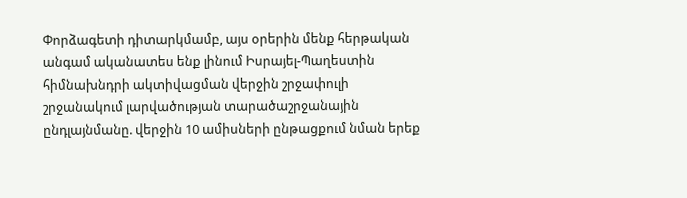Փորձագետի դիտարկմամբ, այս օրերին մենք հերթական անգամ ականատես ենք լինում Իսրայել-Պաղեստին հիմնախնդրի ակտիվացման վերջին շրջափուլի շրջանակում լարվածության տարածաշրջանային ընդլայնմանը. վերջին 10 ամիսների ընթացքում նման երեք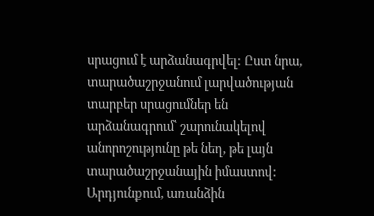սրացում է արձանագրվել: Ըստ նրա, տարածաշրջանում լարվածության տարբեր սրացումներ են արձանագրում՝ շարունակելով անորոշությունը թե նեղ, թե լայն տարածաշրջանային իմաստով: Արդյունքում, առանձին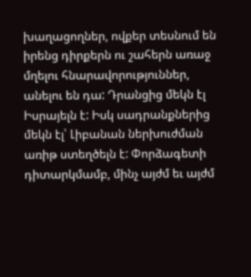խաղացողներ, ովքեր տեսնում են իրենց դիրքերն ու շահերն առաջ մղելու հնարավորություններ, անելու են դա: Դրանցից մեկն էլ Իսրայելն է: Իսկ սադրանքներից մեկն էլ՝ Լիբանան ներխուժման առիթ ստեղծելն է: Փորձագետի դիտարկմամբ, մինչ այժմ եւ այժմ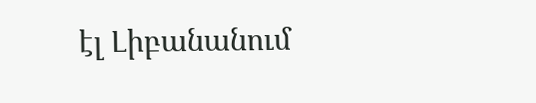էլ Լիբանանում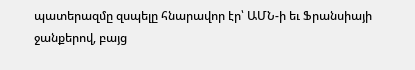պատերազմը զսպելը հնարավոր էր՝ ԱՄՆ-ի եւ Ֆրանսիայի ջանքերով, բայց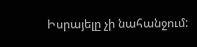Իսրայելը չի նահանջում: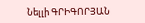Նելլի ԳՐԻԳՈՐՅԱՆ